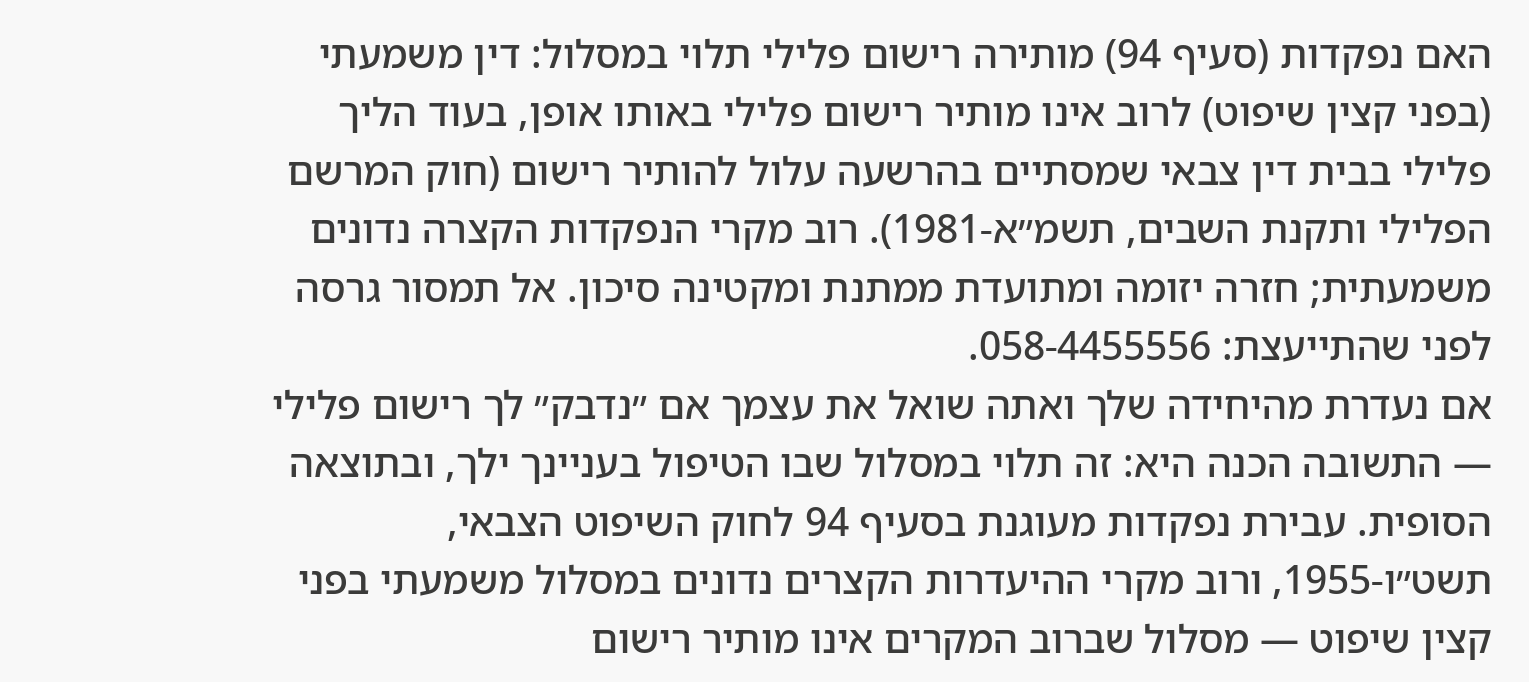האם נפקדות (סעיף 94) מותירה רישום פלילי תלוי במסלול: דין משמעתי (בפני קצין שיפוט) לרוב אינו מותיר רישום פלילי באותו אופן, בעוד הליך פלילי בבית דין צבאי שמסתיים בהרשעה עלול להותיר רישום (חוק המרשם הפלילי ותקנת השבים, תשמ״א-1981). רוב מקרי הנפקדות הקצרה נדונים משמעתית; חזרה יזומה ומתועדת ממתנת ומקטינה סיכון. אל תמסור גרסה לפני שהתייעצת: 058-4455556.
אם נעדרת מהיחידה שלך ואתה שואל את עצמך אם ״נדבק״ לך רישום פלילי — התשובה הכנה היא: זה תלוי במסלול שבו הטיפול בעניינך ילך, ובתוצאה הסופית. עבירת נפקדות מעוגנת בסעיף 94 לחוק השיפוט הצבאי, תשט״ו-1955, ורוב מקרי ההיעדרות הקצרים נדונים במסלול משמעתי בפני קצין שיפוט — מסלול שברוב המקרים אינו מותיר רישום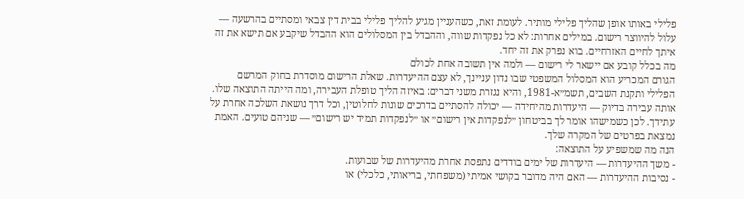פלילי באותו אופן שהליך פלילי מותיר. לעומת זאת, כשהעניין מגיע להליך פלילי בבית דין צבאי ומסתיים בהרשעה — עלול להיווצר רישום. במילים אחרות: לא כל נפקדות שווה, וההבדל בין המסלולים הוא ההבדל שיקבע אם תישא את זה איתך לחיים האזרחיים. בוא נפרק את זה יחד.
מה בכלל קובע אם יישאר לי רישום — ולמה אין תשובה אחת לכולם
הגורם המכריע הוא המסלול המשפטי שבו נדון עניינך, לא עצם ההיעדרות. שאלת הרישום מוסדרת בחוק המרשם הפלילי ותקנת השבים, תשמ״א-1981, והיא נגזרת משני דברים: באיזה הליך טופלת העבירה, ומה הייתה התוצאה שלו. אותה עבירה בדיוק — היעדרות מהיחידה — יכולה להסתיים בדרכים שונות לחלוטין, וכל דרך נושאת השלכה אחרת על עתידך. לכן כשמישהו אומר לך בביטחון ״לנפקדות אין רישום״ או ״לנפקדות תמיד יש רישום״ — שניהם טועים. האמת נמצאת בפרטים של המקרה שלך.
הנה מה שמשפיע על התוצאה:
- משך ההיעדרות — היעדרות של ימים בודדים נתפסת אחרת מהיעדרות של שבועות.
- נסיבות ההיעדרות — האם היה מדובר בקושי אמיתי (משפחתי, בריאותי, כלכלי) או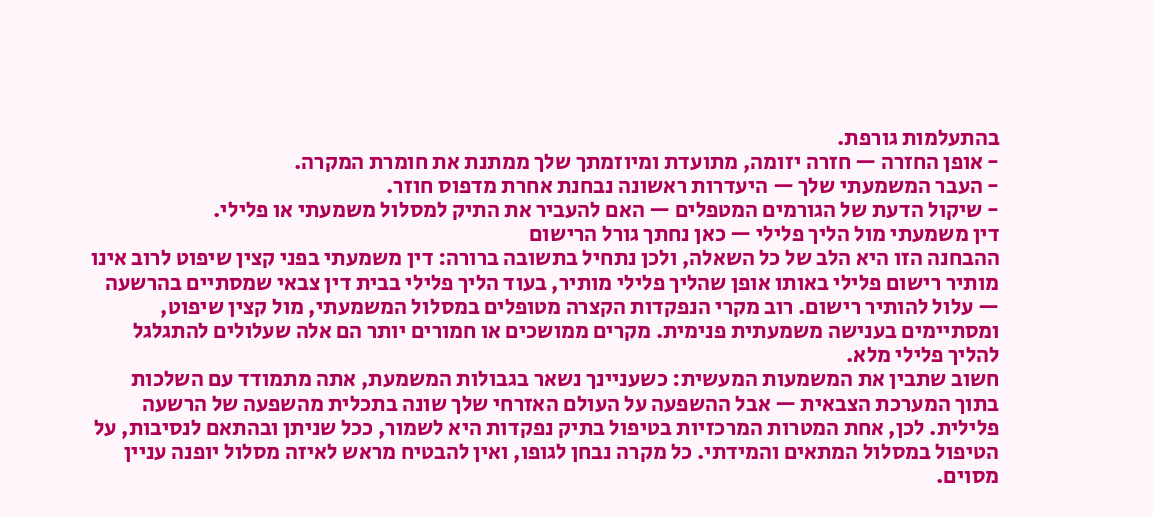בהתעלמות גורפת.
- אופן החזרה — חזרה יזומה, מתועדת ומיוזמתך שלך ממתנת את חומרת המקרה.
- העבר המשמעתי שלך — היעדרות ראשונה נבחנת אחרת מדפוס חוזר.
- שיקול הדעת של הגורמים המטפלים — האם להעביר את התיק למסלול משמעתי או פלילי.
דין משמעתי מול הליך פלילי — כאן נחתך גורל הרישום
ההבחנה הזו היא הלב של כל השאלה, ולכן נתחיל בתשובה ברורה: דין משמעתי בפני קצין שיפוט לרוב אינו מותיר רישום פלילי באותו אופן שהליך פלילי מותיר, בעוד הליך פלילי בבית דין צבאי שמסתיים בהרשעה — עלול להותיר רישום. רוב מקרי הנפקדות הקצרה מטופלים במסלול המשמעתי, מול קצין שיפוט, ומסתיימים בענישה משמעתית פנימית. מקרים ממושכים או חמורים יותר הם אלה שעלולים להתגלגל להליך פלילי מלא.
חשוב שתבין את המשמעות המעשית: כשעניינך נשאר בגבולות המשמעת, אתה מתמודד עם השלכות בתוך המערכת הצבאית — אבל ההשפעה על העולם האזרחי שלך שונה בתכלית מהשפעה של הרשעה פלילית. לכן, אחת המטרות המרכזיות בטיפול בתיק נפקדות היא לשמור, ככל שניתן ובהתאם לנסיבות, על הטיפול במסלול המתאים והמידתי. כל מקרה נבחן לגופו, ואין להבטיח מראש לאיזה מסלול יופנה עניין מסוים.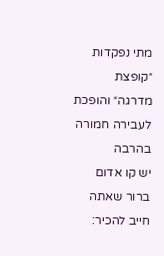מתי נפקדות ״קופצת מדרגה״ והופכת לעבירה חמורה בהרבה
יש קו אדום ברור שאתה חייב להכיר: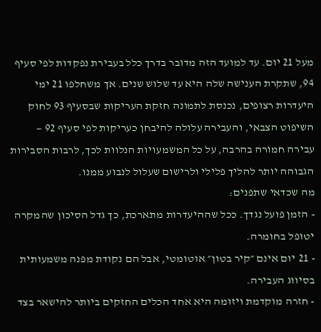מעל 21 יום. עד למועד הזה מדובר בדרך כלל בעבירת נפקדות לפי סעיף 94, שתקרת הענישה שלה היא עד שלוש שנים. אך משחלפו 21 ימי היעדרות רצופים, נכנסת לתמונה חזקת העריקות שבסעיף 93 לחוק השיפוט הצבאי, והעבירה עלולה להיבחן כעריקות לפי סעיף 92 — עבירה חמורה בהרבה, על כל המשמעויות הנלוות לכך, לרבות הסבירות הגבוהה יותר להליך פלילי ולרישום שעלול לנבוע ממנו.
מה שכדאי שתפנים:
- הזמן פועל נגדך. ככל שההיעדרות מתארכת, כך גדל הסיכון שהמקרה יטופל בחומרה.
- 21 יום אינם ״קיר בטון״ אוטומטי, אבל הם נקודת מפנה משמעותית בסיווג העבירה.
- חזרה מוקדמת ויזומה היא אחד הכלים החזקים ביותר להישאר בצד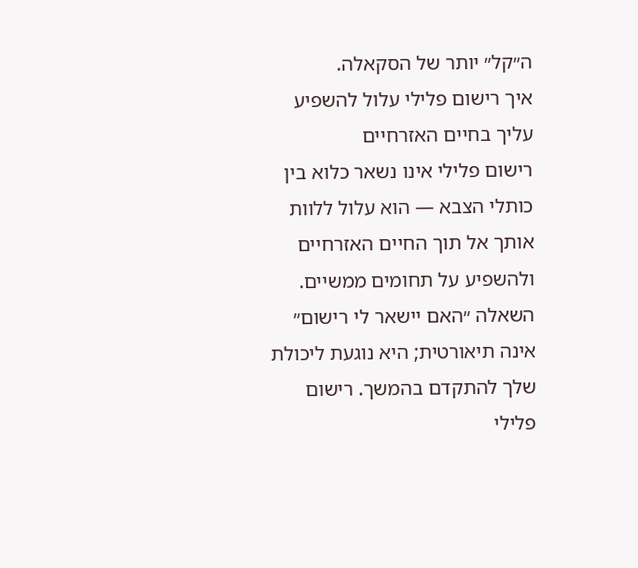ה״קל״ יותר של הסקאלה.
איך רישום פלילי עלול להשפיע עליך בחיים האזרחיים
רישום פלילי אינו נשאר כלוא בין כותלי הצבא — הוא עלול ללוות אותך אל תוך החיים האזרחיים ולהשפיע על תחומים ממשיים. השאלה ״האם יישאר לי רישום״ אינה תיאורטית; היא נוגעת ליכולת שלך להתקדם בהמשך. רישום פלילי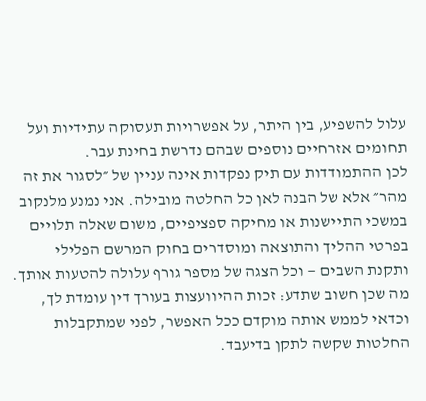עלול להשפיע, בין היתר, על אפשרויות תעסוקה עתידיות ועל תחומים אזרחיים נוספים שבהם נדרשת בחינת עבר.
לכן ההתמודדות עם תיק נפקדות אינה עניין של ״לסגור את זה מהר״ אלא של הבנה לאן כל החלטה מובילה. אני נמנע מלנקוב במשכי התיישנות או מחיקה ספציפיים, משום שאלה תלויים בפרטי ההליך והתוצאה ומוסדרים בחוק המרשם הפלילי ותקנת השבים — וכל הצגה של מספר גורף עלולה להטעות אותך. מה שכן חשוב שתדע: זכות ההיוועצות בעורך דין עומדת לך, וכדאי לממש אותה מוקדם ככל האפשר, לפני שמתקבלות החלטות שקשה לתקן בדיעבד.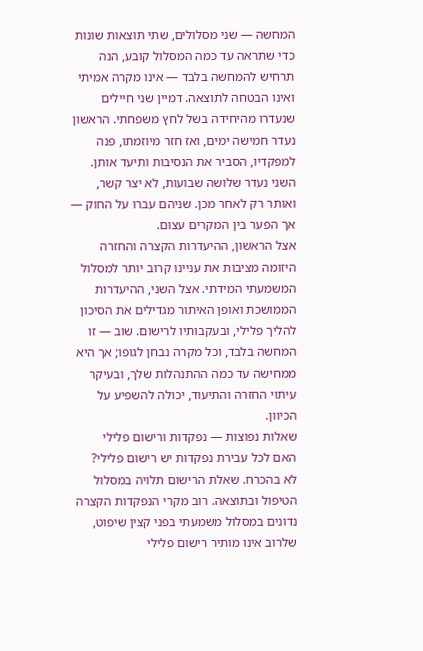המחשה — שני מסלולים, שתי תוצאות שונות
כדי שתראה עד כמה המסלול קובע, הנה תרחיש להמחשה בלבד — אינו מקרה אמיתי ואינו הבטחה לתוצאה. דמיין שני חיילים שנעדרו מהיחידה בשל לחץ משפחתי. הראשון נעדר חמישה ימים, ואז חזר מיוזמתו, פנה למפקדיו, הסביר את הנסיבות ותיעד אותן. השני נעדר שלושה שבועות, לא יצר קשר, ואותר רק לאחר מכן. שניהם עברו על החוק — אך הפער בין המקרים עצום.
אצל הראשון, ההיעדרות הקצרה והחזרה היזומה מציבות את עניינו קרוב יותר למסלול המשמעתי המידתי. אצל השני, ההיעדרות הממושכת ואופן האיתור מגדילים את הסיכון להליך פלילי, ובעקבותיו לרישום. שוב — זו המחשה בלבד, וכל מקרה נבחן לגופו; אך היא ממחישה עד כמה ההתנהלות שלך, ובעיקר עיתוי החזרה והתיעוד, יכולה להשפיע על הכיוון.
שאלות נפוצות — נפקדות ורישום פלילי
האם לכל עבירת נפקדות יש רישום פלילי?
לא בהכרח. שאלת הרישום תלויה במסלול הטיפול ובתוצאה. רוב מקרי הנפקדות הקצרה נדונים במסלול משמעתי בפני קצין שיפוט, שלרוב אינו מותיר רישום פלילי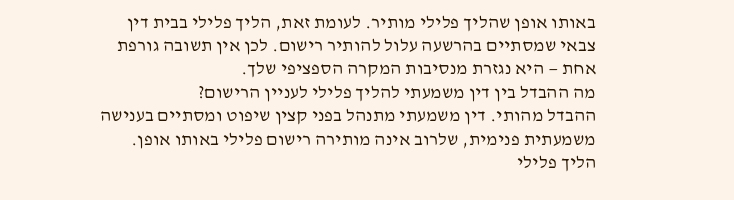באותו אופן שהליך פלילי מותיר. לעומת זאת, הליך פלילי בבית דין צבאי שמסתיים בהרשעה עלול להותיר רישום. לכן אין תשובה גורפת אחת — היא נגזרת מנסיבות המקרה הספציפי שלך.
מה ההבדל בין דין משמעתי להליך פלילי לעניין הרישום?
ההבדל מהותי. דין משמעתי מתנהל בפני קצין שיפוט ומסתיים בענישה משמעתית פנימית, שלרוב אינה מותירה רישום פלילי באותו אופן. הליך פלילי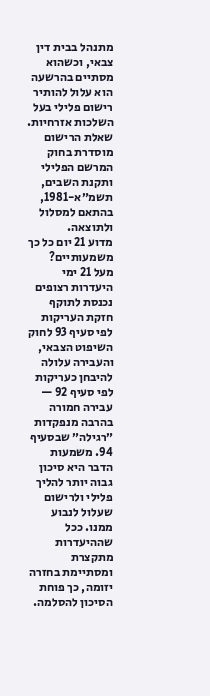מתנהל בבית דין צבאי, וכשהוא מסתיים בהרשעה הוא עלול להותיר רישום פלילי בעל השלכות אזרחיות. שאלת הרישום מוסדרת בחוק המרשם הפלילי ותקנת השבים, תשמ״א-1981, בהתאם למסלול ולתוצאה.
מדוע 21 יום כל כך משמעותיים?
מעל 21 ימי היעדרות רצופים נכנסת לתוקף חזקת העריקות לפי סעיף 93 לחוק השיפוט הצבאי, והעבירה עלולה להיבחן כעריקות לפי סעיף 92 — עבירה חמורה בהרבה מנפקדות ״רגילה״ שבסעיף 94. משמעות הדבר היא סיכון גבוה יותר להליך פלילי ולרישום שעלול לנבוע ממנו. ככל שההיעדרות מתקצרת ומסתיימת בחזרה יזומה, כך פוחת הסיכון להסלמה.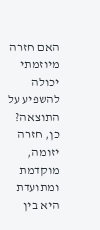האם חזרה מיוזמתי יכולה להשפיע על התוצאה?
כן, חזרה יזומה, מוקדמת ומתועדת היא בין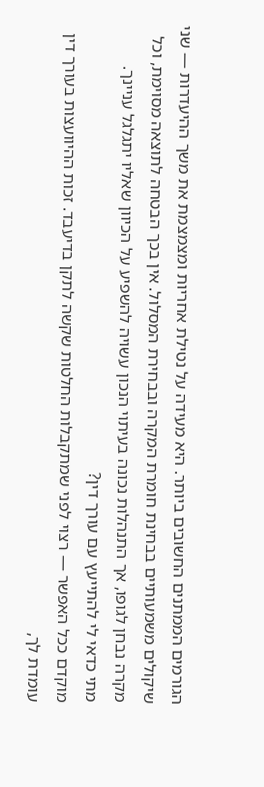הגורמים הממתנים החשובים ביותר. היא מעידה על נטילת אחריות ומצמצמת את משך ההיעדרות — שני שיקולים משמעותיים בבחינת חומרת המקרה ובבחירת המסלול. אין בכך הבטחה לתוצאה מסוימת, וכל מקרה נבחן לגופו, אך התנהלות נכונה בעיתוי הנכון עשויה להשפיע על הכיוון שאליו יתגלגל עניינך.
מתי כדאי לי להתייעץ עם עורך דין?
מוקדם ככל האפשר — רצוי לפני שמתקבלות החלטות שקשה לתקן בדיעבד. זכות ההיוועצות בעורך דין עומדת לך,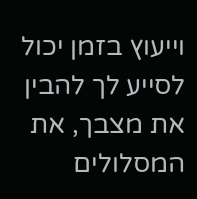וייעוץ בזמן יכול לסייע לך להבין את מצבך, את המסלולים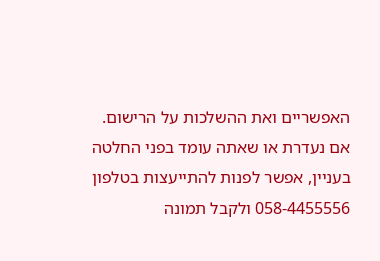האפשריים ואת ההשלכות על הרישום. אם נעדרת או שאתה עומד בפני החלטה בעניין, אפשר לפנות להתייעצות בטלפון 058-4455556 ולקבל תמונה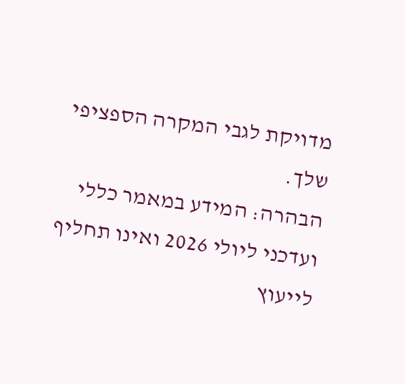מדויקת לגבי המקרה הספציפי שלך.
הבהרה: המידע במאמר כללי ועדכני ליולי 2026 ואינו תחליף לייעוץ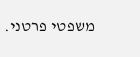משפטי פרטני.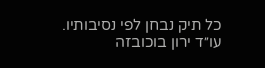כל תיק נבחן לפי נסיבותיו. עו״ד ירון בוכובזה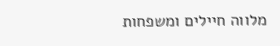מלווה חיילים ומשפחות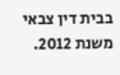בבית דין צבאי משנת 2012.